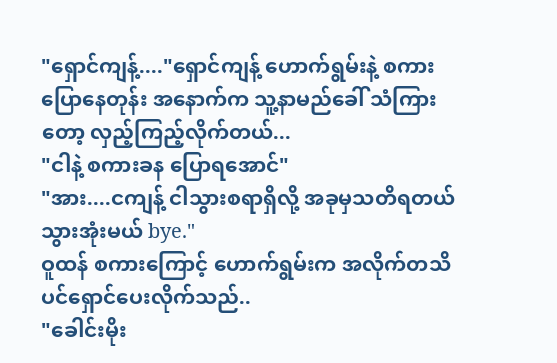"ရှောင်ကျန့်...."ရှောင်ကျန့် ဟောက်ရွမ်းနဲ့ စကားပြောနေတုန်း အနောက်က သူ့နာမည်ခေါ် သံကြားတော့ လှည့်ကြည့်လိုက်တယ်...
"ငါနဲ့ စကားခန ပြောရအောင်"
"အား....ငကျန့် ငါသွားစရာရှိလို့ အခုမှသတိရတယ် သွားအုံးမယ် bye."
ဝူထန် စကားကြောင့် ဟောက်ရွမ်းက အလိုက်တသိ ပင်ရှောင်ပေးလိုက်သည်..
"ခေါင်းမိုး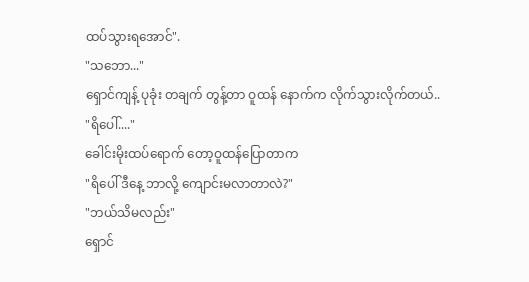ထပ်သွားရအောင်".
"သဘော..."
ရှောင်ကျန့် ပုခုံး တချက် တွန့်တာ ဝူထန် နောက်က လိုက်သွားလိုက်တယ်..
"ရိပေါ်...."
ခေါင်းမိုးထပ်ရောက် တော့ဝူထန်ပြောတာက
"ရိပေါ် ဒီနေ့ ဘာလို့ ကျောင်းမလာတာလဲ?"
"ဘယ်သိမလည်း"
ရှောင်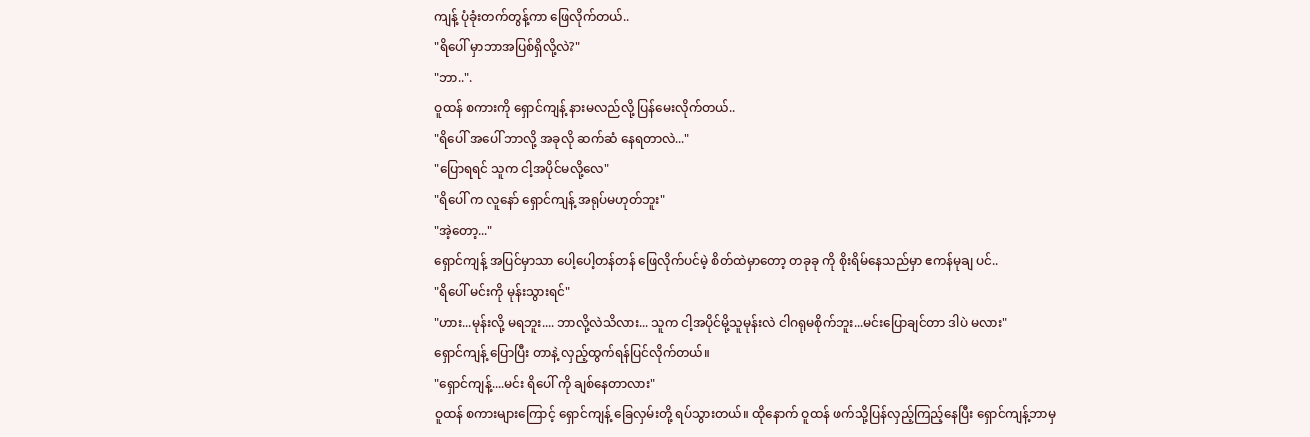ကျန့် ပုံခုံးတက်တွန့်ကာ ဖြေလိုက်တယ်..
"ရိပေါ် မှာဘာအပြစ်ရှိလို့လဲ?"
"ဘာ..".
ဝူထန် စကားကို ရှောင်ကျန့် နားမလည်လို့ ပြန်မေးလိုက်တယ်..
"ရိပေါ် အပေါ် ဘာလို့ အခုလို ဆက်ဆံ နေရတာလဲ..."
"ပြောရရင် သူက ငါ့အပိုင်မလို့လေ"
"ရိပေါ် က လူနော် ရှောင်ကျန့် အရုပ်မဟုတ်ဘူး"
"အဲ့တော့..."
ရှောင်ကျန့် အပြင်မှာသာ ပေါ့ပေါ့တန်တန် ဖြေလိုက်ပင်မဲ့ စိတ်ထဲမှာတော့ တခုခု ကို စိုးရိမ်နေသည်မှာ ဧကန်မုချ ပင်..
"ရိပေါ် မင်းကို မုန်းသွားရင်"
"ဟား...မုန်းလို့ မရဘူး.... ဘာလို့လဲသိလား... သူက ငါ့အပိုင်မို့သူမုန်းလဲ ငါဂရုမစိုက်ဘူး...မင်းပြောချင်တာ ဒါပဲ မလား"
ရှောင်ကျန့် ပြောပြီး တာနဲ့ လှည့်ထွက်ရန်ပြင်လိုက်တယ်။
"ရှောင်ကျန့်....မင်း ရိပေါ် ကို ချစ်နေတာလား"
ဝူထန် စကားများကြောင့် ရှောင်ကျန့် ခြေလှမ်းတို့ ရပ်သွားတယ်။ ထိုနောက် ဝူထန် ဖက်သို့ပြန်လှည့်ကြည့်နေပြီး ရှောင်ကျန့်ဘာမှ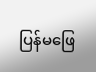ပြန်မဖြေ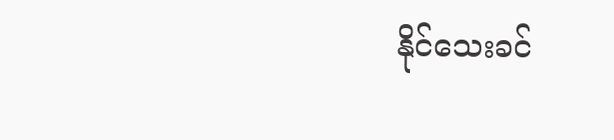နိုင်သေးခင်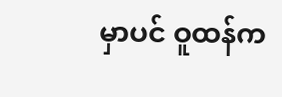မှာပင် ဝူထန်က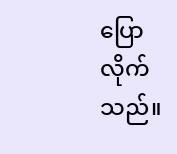ပြောလိုက်သည်။